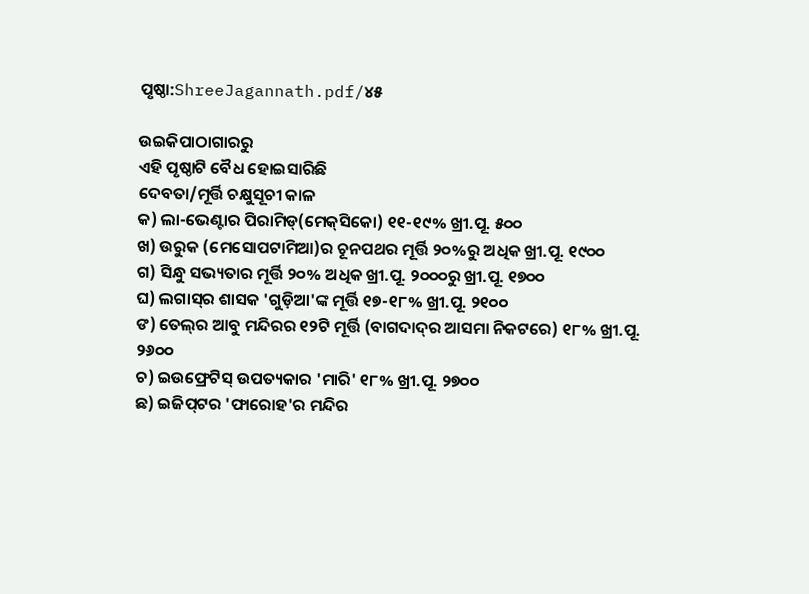ପୃଷ୍ଠା:ShreeJagannath.pdf/୪୫

ଉଇକିପାଠାଗାର‌ରୁ
ଏହି ପୃଷ୍ଠାଟି ବୈଧ ହୋଇସାରିଛି
ଦେବତା/ମୂର୍ତ୍ତି ଚକ୍ଷୁସୂଚୀ କାଳ
କ) ଲା-ଭେଣ୍ଟାର ପିରାମିଡ୍‍(ମେକ୍‍ସିକୋ) ୧୧-୧୯% ଖ୍ରୀ.ପୂ. ୫୦୦
ଖ) ଉରୁକ (ମେସୋପଟାମିଆ)ର ଚୂନପଥର ମୂର୍ତ୍ତି ୨୦%ରୁ ଅଧିକ ଖ୍ରୀ.ପୂ. ୧୯୦୦
ଗ) ସିନ୍ଧୁ ସଭ୍ୟତାର ମୂର୍ତ୍ତି ୨୦% ଅଧିକ ଖ୍ରୀ.ପୂ. ୨୦୦୦ରୁ ଖ୍ରୀ.ପୂ. ୧୭୦୦
ଘ) ଲଗାସ୍‍ର ଶାସକ 'ଗୁଡ଼ିଆ'ଙ୍କ ମୂର୍ତ୍ତି ୧୭-୧୮% ଖ୍ରୀ.ପୂ. ୨୧୦୦
ଙ) ତେଲ୍‍ର ଆବୁ ମନ୍ଦିରର ୧୨ଟି ମୂର୍ତ୍ତି (ବାଗଦାଦ୍‍ର ଆସମା ନିକଟରେ) ୧୮% ଖ୍ରୀ.ପୂ. ୨୬୦୦
ଚ) ଇଉଫ୍ରେଟିସ୍‍ ଉପତ୍ୟକାର 'ମାରି' ୧୮% ଖ୍ରୀ.ପୂ. ୨୭୦୦
ଛ) ଇଜିପ୍‍ଟର 'ଫାରୋହ'ର ମନ୍ଦିର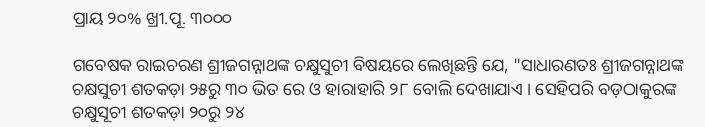ପ୍ରାୟ ୨୦% ଖ୍ରୀ.ପୂ. ୩୦୦୦

ଗବେଷକ ରାଇଚରଣ ଶ୍ରୀଜଗନ୍ନାଥଙ୍କ ଚକ୍ଷୁସୁଚୀ ବିଷୟରେ ଲେଖିଛନ୍ତି ଯେ, "ସାଧାରଣତଃ ଶ୍ରୀଜଗନ୍ନାଥଙ୍କ ଚକ୍ଷସୁଚୀ ଶତକଡ଼ା ୨୫ରୁ ୩୦ ଭିତ ରେ ଓ ହାରାହାରି ୨୮ ବୋଲି ଦେଖାଯାଏ । ସେହିପରି ବଡ଼ଠାକୁରଙ୍କ ଚକ୍ଷୁସୂଚୀ ଶତକଡ଼ା ୨୦ରୁ ୨୪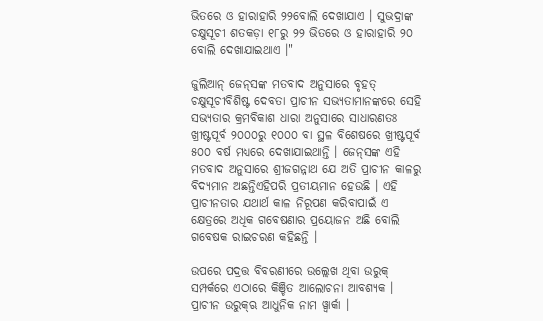ଭିତରେ ଓ ହାରାହାରି ୨୨ବୋଲି ଦେଖାଯାଏ । ସୁଭଦ୍ରାଙ୍କ ଚକ୍ଷୁସୂଚୀ ଶତକଡ଼ା ୧୮ରୁ ୨୨ ଭିତରେ ଓ ହାରାହାରି ୨୦ ବୋଲି ଦେଖାଯାଇଥାଏ ।"

ଜୁଲିଆନ୍‍ ଜେନ୍‍ସଙ୍କ ମତବାଦ ଅନୁସାରେ ବୃହତ୍‍ ଚକ୍ଷୁସୂଚୀବିଶିଷ୍ଟ ଦେବତା ପ୍ରାଚୀନ ସଭ୍ୟତାମାନଙ୍କରେ ସେହି ସଭ୍ୟତାର କ୍ରମବିକାଶ ଧାରା ଅନୁସାରେ ସାଧାରଣତଃ ଖ୍ରୀଷ୍ଟପୂର୍ବ ୨୦୦୦ରୁ ୧୦୦୦ ବା ସ୍ଥଳ ବିଶେଷରେ ଖ୍ରୀଷ୍ଟପୂର୍ବ ୫୦୦ ବର୍ଷ ମଧ୍ୟରେ ଦେଖାଯାଇଥାନ୍ତି । ଜେନ୍‍ସଙ୍କ ଏହି ମତବାଦ ଅନୁସାରେ ଶ୍ରୀଜଗନ୍ନାଥ ଯେ ଅତି ପ୍ରାଚୀନ କାଳରୁ ବିଦ୍ୟମାନ ଅଛନ୍ତିଏହିପରି ପ୍ରତୀୟମାନ ହେଉଛି । ଏହି ପ୍ରାଚୀନତାର ଯଥାର୍ଥ କାଳ ନିରୂପଣ କରିବାପାଇଁ ଏ କ୍ଷେତ୍ରରେ ଅଧିକ ଗବେଷଣାର ପ୍ରୟୋଜନ ଅଛି ବୋଲି ଗବେଷକ ରାଇଚରଣ କହିଛନ୍ତି ।

ଉପରେ ପଦ୍ରତ୍ତ ବିବରଣୀରେ ଉଲ୍ଲେଖ ଥିବା ଉରୁକ୍ ସମ୍ପର୍କରେ ଏଠାରେ କିଞ୍ଚିତ ଆଲୋଚନା ଆବଶ୍ୟକ । ପ୍ରାଚୀନ ଉରୁକ୍‌ଋ ଆଧୁନିକ ନାମ ୱ୍ୱାର୍କା ।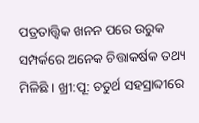ପତ୍ରତାତ୍ତ୍ୱିକ ଖନନ ପରେ ଉରୁକ ସମ୍ପର୍କରେ ଅନେକ ଚିତ୍ତାକର୍ଷକ ତଥ୍ୟ ମିଳିଛି । ଖ୍ରୀ:ପୂ: ଚତୁର୍ଥ ସହସ୍ରାବ୍ଦୀରେ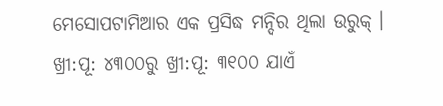ମେସୋପଟାମିଆର ଏକ ପ୍ରସିଦ୍ଧ ମନ୍ଦିର ଥିଲା ଉରୁକ୍‍ । ଖ୍ରୀ:ପୂ: ୪୩୦୦ରୁ ଖ୍ରୀ:ପୂ: ୩୧୦୦ ଯାଏଁ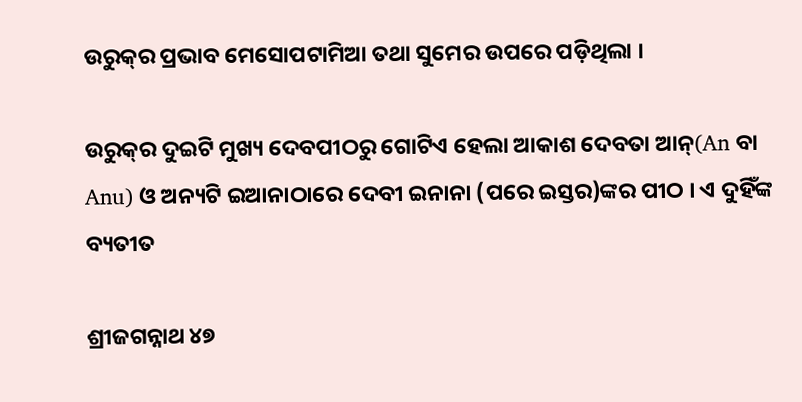ଉରୁକ୍‍ର ପ୍ରଭାବ ମେସୋପଟାମିଆ ତଥା ସୁମେର ଉପରେ ପଡ଼ିଥିଲା ।

ଉରୁକ୍‍ର ଦୁଇଟି ମୁଖ୍ୟ ଦେବପୀଠରୁ ଗୋଟିଏ ହେଲା ଆକାଶ ଦେବତା ଆନ୍(An ବା Anu) ଓ ଅନ୍ୟଟି ଇଆନାଠାରେ ଦେବୀ ଇନାନା (ପରେ ଇସ୍ତର)ଙ୍କର ପୀଠ । ଏ ଦୁହିଁଙ୍କ ବ୍ୟତୀତ

ଶ୍ରୀଜଗନ୍ନାଥ ୪୭